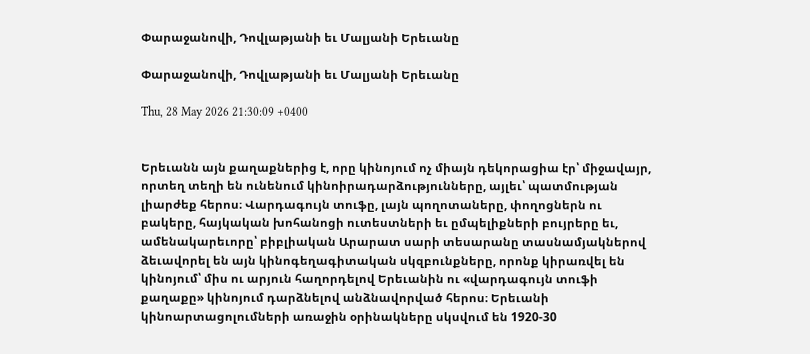Փարաջանովի, Դովլաթյանի եւ Մալյանի Երեւանը

Փարաջանովի, Դովլաթյանի եւ Մալյանի Երեւանը

Thu, 28 May 2026 21:30:09 +0400


Երեւանն այն քաղաքներից է, որը կինոյում ոչ միայն դեկորացիա էր՝ միջավայր, որտեղ տեղի են ունենում կինոիրադարձությունները, այլեւ՝ պատմության լիարժեք հերոս։ Վարդագույն տուֆը, լայն պողոտաները, փողոցներն ու բակերը, հայկական խոհանոցի ուտեստների եւ ըմպելիքների բույրերը եւ, ամենակարեւորը՝ բիբլիական Արարատ սարի տեսարանը տասնամյակներով ձեւավորել են այն կինոգեղագիտական սկզբունքները, որոնք կիրառվել են կինոյում՝ միս ու արյուն հաղորդելով Երեւանին ու «վարդագույն տուֆի քաղաքը» կինոյում դարձնելով անձնավորված հերոս։ Երեւանի կինոարտացոլումների առաջին օրինակները սկսվում են 1920-30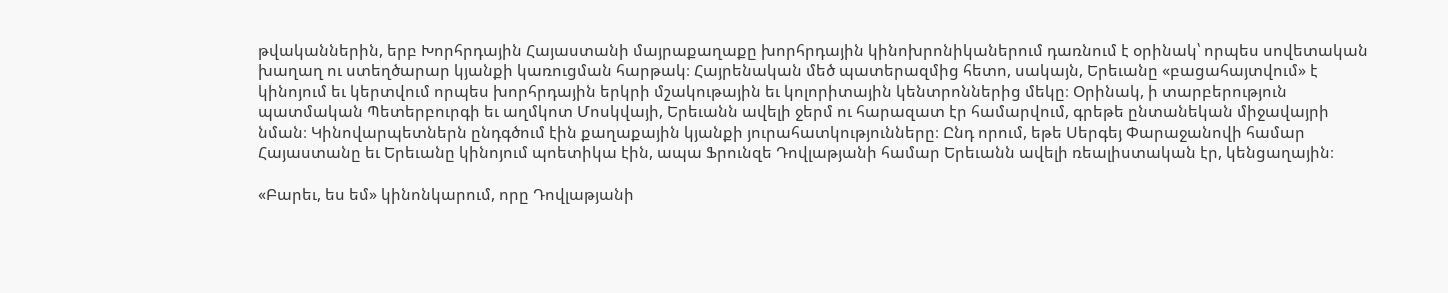թվականներին, երբ Խորհրդային Հայաստանի մայրաքաղաքը խորհրդային կինոխրոնիկաներում դառնում է օրինակ՝ որպես սովետական խաղաղ ու ստեղծարար կյանքի կառուցման հարթակ։ Հայրենական մեծ պատերազմից հետո, սակայն, Երեւանը «բացահայտվում» է կինոյում եւ կերտվում որպես խորհրդային երկրի մշակութային եւ կոլորիտային կենտրոններից մեկը։ Օրինակ, ի տարբերություն պատմական Պետերբուրգի եւ աղմկոտ Մոսկվայի, Երեւանն ավելի ջերմ ու հարազատ էր համարվում, գրեթե ընտանեկան միջավայրի նման։ Կինովարպետներն ընդգծում էին քաղաքային կյանքի յուրահատկությունները։ Ընդ որում, եթե Սերգեյ Փարաջանովի համար Հայաստանը եւ Երեւանը կինոյում պոետիկա էին, ապա Ֆրունզե Դովլաթյանի համար Երեւանն ավելի ռեալիստական էր, կենցաղային։

«Բարեւ, ես եմ» կինոնկարում, որը Դովլաթյանի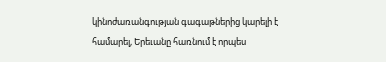կինոժառանգության գագաթներից կարելի է համարել, Երեւանը հառնում է որպես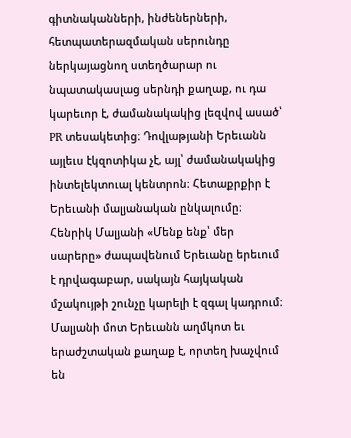գիտնականների, ինժեներների, հետպատերազմական սերունդը ներկայացնող ստեղծարար ու նպատակասլաց սերնդի քաղաք, ու դա կարեւոր է, ժամանակակից լեզվով ասած՝ PR տեսակետից։ Դովլաթյանի Երեւանն այլեւս էկզոտիկա չէ, այլ՝ ժամանակակից ինտելեկտուալ կենտրոն։ Հետաքրքիր է Երեւանի մալյանական ընկալումը։ Հենրիկ Մալյանի «Մենք ենք՝ մեր սարերը» ժապավենում Երեւանը երեւում է դրվագաբար, սակայն հայկական մշակույթի շունչը կարելի է զգալ կադրում։ Մալյանի մոտ Երեւանն աղմկոտ եւ երաժշտական քաղաք է, որտեղ խաչվում են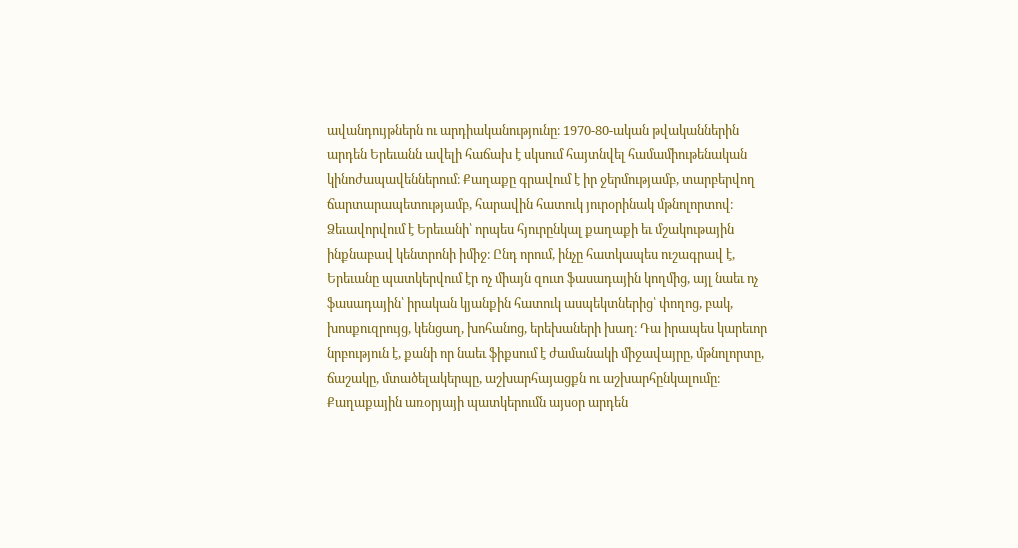ավանդույթներն ու արդիականությունը։ 1970-80-ական թվականներին արդեն Երեւանն ավելի հաճախ է սկսում հայտնվել համամիութենական կինոժապավեններում։ Քաղաքը գրավում է իր ջերմությամբ, տարբերվող ճարտարապետությամբ, հարավին հատուկ յուրօրինակ մթնոլորտով։ Ձեւավորվում է Երեւանի՝ որպես հյուրընկալ քաղաքի եւ մշակութային ինքնաբավ կենտրոնի իմիջ։ Ընդ որում, ինչը հատկապես ուշագրավ է, Երեւանը պատկերվում էր ոչ միայն զուտ ֆասադային կողմից, այլ նաեւ ոչ ֆասադային՝ իրական կյանքին հատուկ ասպեկտներից՝ փողոց, բակ, խոսքուզրույց, կենցաղ, խոհանոց, երեխաների խաղ։ Դա իրապես կարեւոր նրբություն է, քանի որ նաեւ ֆիքսում է ժամանակի միջավայրը, մթնոլորտը, ճաշակը, մտածելակերպը, աշխարհայացքն ու աշխարհընկալումը։ Քաղաքային առօրյայի պատկերումն այսօր արդեն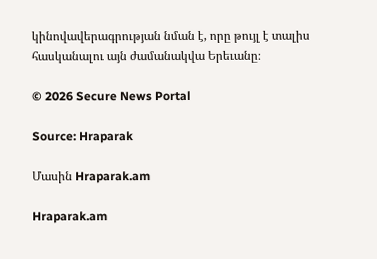կինովավերագրության նման է, որը թույլ է տալիս հասկանալու այն ժամանակվա Երեւանը։

© 2026 Secure News Portal

Source: Hraparak

Մասին Hraparak.am

Hraparak.am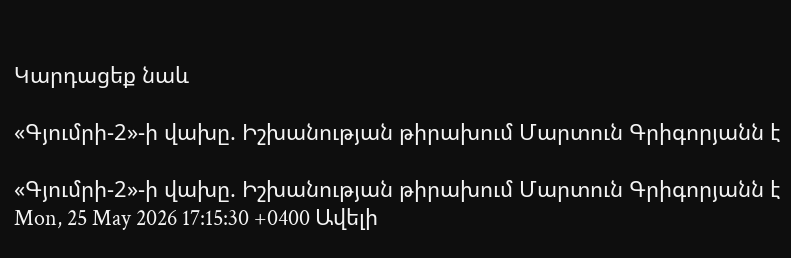Կարդացեք նաև

«Գյումրի-2»-ի վախը. Իշխանության թիրախում Մարտուն Գրիգորյանն է

«Գյումրի-2»-ի վախը. Իշխանության թիրախում Մարտուն Գրիգորյանն է Mon, 25 May 2026 17:15:30 +0400 Ավելի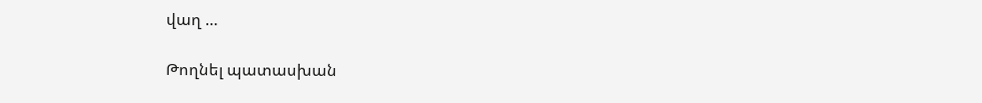վաղ …

Թողնել պատասխան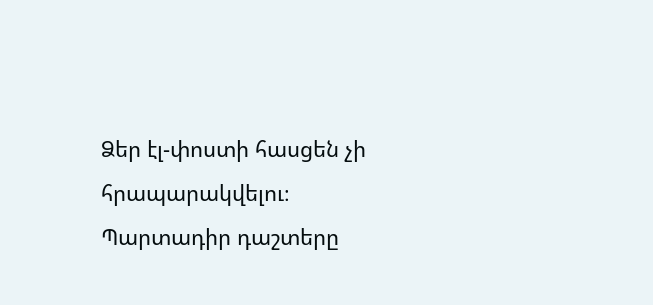Ձեր էլ-փոստի հասցեն չի հրապարակվելու։ Պարտադիր դաշտերը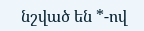նշված են *-ով